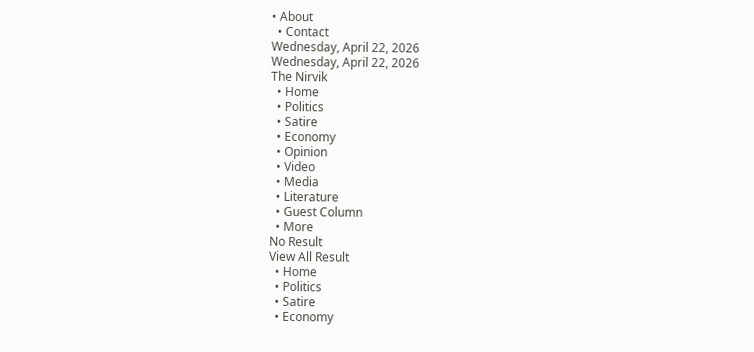• About
  • Contact
Wednesday, April 22, 2026
Wednesday, April 22, 2026
The Nirvik
  • Home
  • Politics
  • Satire
  • Economy
  • Opinion
  • Video
  • Media
  • Literature
  • Guest Column
  • More
No Result
View All Result
  • Home
  • Politics
  • Satire
  • Economy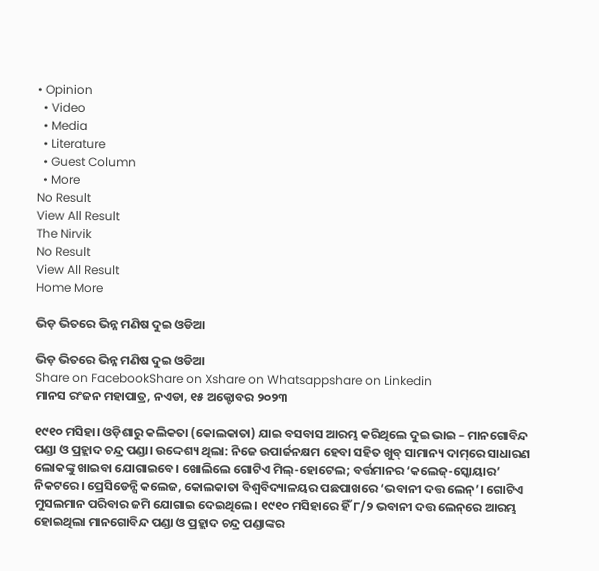• Opinion
  • Video
  • Media
  • Literature
  • Guest Column
  • More
No Result
View All Result
The Nirvik
No Result
View All Result
Home More

ଭିଡ଼ ଭିତରେ ଭିନ୍ନ ମଣିଷ ଦୁଇ ଓଡିଆ

ଭିଡ଼ ଭିତରେ ଭିନ୍ନ ମଣିଷ ଦୁଇ ଓଡିଆ
Share on FacebookShare on Xshare on Whatsappshare on Linkedin
ମାନସ ରଂଜନ ମହାପାତ୍ର, ନଏଡା, ୧୫ ଅକ୍ଟୋବର ୨୦୨୩

୧୯୧୦ ମସିହା। ଓଡ଼ିଶାରୁ କଲିକତା (କୋଲକାତା) ଯାଇ ବସବାସ ଆରମ୍ଭ କରିଥିଲେ ଦୁଇ ଭାଇ – ମାନଗୋବିନ୍ଦ ପଣ୍ଡା ଓ ପ୍ରହ୍ଲାଦ ଚନ୍ଦ୍ର ପଣ୍ଡା। ଉଦ୍ଦେଶ୍ୟ ଥିଲା: ନିଜେ ଉପାର୍ଜନକ୍ଷମ ହେବା ସହିତ ଖୁବ୍ ସାମାନ୍ୟ ଦାମ୍‌ରେ ସାଧାରଣ ଲୋକଙ୍କୁ ଖାଇବା ଯୋଗାଇବେ। ଖୋଲିଲେ ଗୋଟିଏ ମିଲ୍-ହୋଟେଲ; ବର୍ତ୍ତମାନର ‘କଲେଜ୍-ସ୍କୋୟାର’ ନିକଟରେ। ପ୍ରେସିଡେନ୍ସି କଲେଜ, କୋଲକାତା ବିଶ୍ବବିଦ୍ୟାଳୟର ପଛପାଖରେ ‘ଭବାନୀ ଦତ୍ତ ଲେନ୍’। ଗୋଟିଏ ମୁସଲମାନ ପରିବାର ଜମି ଯୋଗାଇ ଦେଇଥିଲେ। ୧୯୧୦ ମସିହାରେ ହିଁ ୮/୨ ଭବାନୀ ଦତ୍ତ ଲେନ୍‌ରେ ଆରମ୍ଭ ହୋଇଥିଲା ମାନଗୋବିନ୍ଦ ପଣ୍ଡା ଓ ପ୍ରହ୍ଲାଦ ଚନ୍ଦ୍ର ପଣ୍ଡାଙ୍କର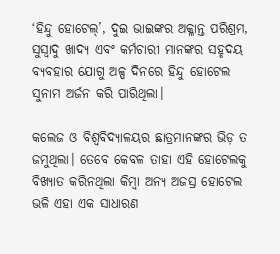‘ହିନ୍ଦୁ ହୋଟେଲ୍’, ଦୁଇ ଭାଇଙ୍କର ଅକ୍ଳାନ୍ତ ପରିଶ୍ରମ, ସୁସ୍ବାଦୁ ଖାଦ୍ୟ ଏବଂ କର୍ମଚାରୀ ମାନଙ୍କର ସହୃଦୟ ବ୍ୟବହାର ଯୋଗୁ ଅଳ୍ପ ଦିନରେ ହିନ୍ଦୁ ହୋଟେଲ ସୁନାମ ଅର୍ଜନ କରି ପାରିଥିଲା।

କଲେଜ ଓ ବିଶ୍ଵବିଦ୍ୟାଳୟର ଛାତ୍ରମାନଙ୍କର ଭିଡ଼ ତ ଜମୁଥିଲା। ତେବେ କେବଳ ତାହା ଏହି ହୋଟେଲକୁ ବିଖ୍ୟାତ କରିନଥିଲା କିମ୍ବା ଅନ୍ୟ ଅଜସ୍ର ହୋଟେଲ ଭଳି ଏହା ଏକ ସାଧାରଣ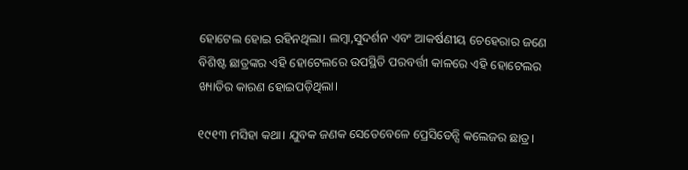ହୋଟେଲ ହୋଇ ରହିନଥିଲା। ଲମ୍ବା,ସୁଦର୍ଶନ ଏବଂ ଆକର୍ଷଣୀୟ ଚେହେରାର ଜଣେ ବିଶିଷ୍ଟ ଛାତ୍ରଙ୍କର ଏହି ହୋଟେଲରେ ଉପସ୍ଥିତି ପରବର୍ତ୍ତୀ କାଳରେ ଏହି ହୋଟେଲର ଖ୍ୟାତିର କାରଣ ହୋଇପଡ଼ିଥିଲା।

୧୯୧୩ ମସିହା କଥା। ଯୁବକ ଜଣକ ସେତେବେଳେ ପ୍ରେସିଡେନ୍ସି କଲେଜର ଛାତ୍ର।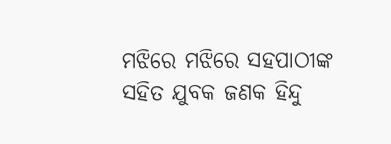ମଝିରେ ମଝିରେ ସହପାଠୀଙ୍କ ସହିତ ଯୁବକ ଜଣକ ହିନ୍ଦୁ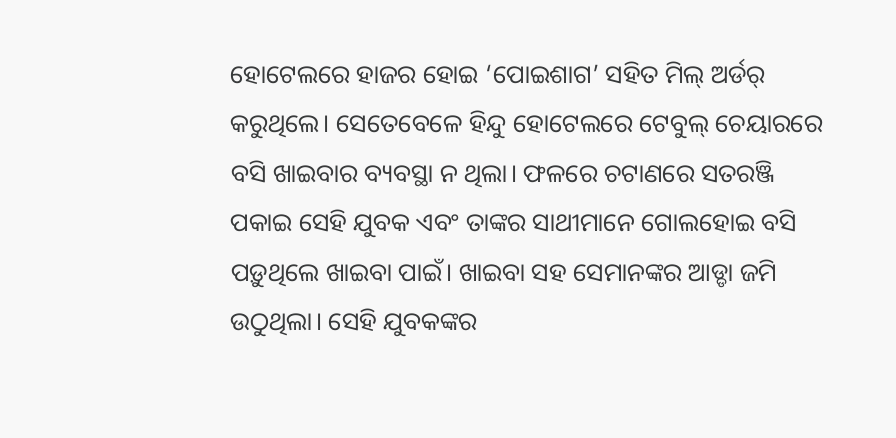ହୋଟେଲରେ ହାଜର ହୋଇ ‘ପୋଇଶାଗ’ ସହିତ ମିଲ୍ ଅର୍ଡର୍ କରୁଥିଲେ। ସେତେବେଳେ ହିନ୍ଦୁ ହୋଟେଲରେ ଟେବୁଲ୍ ଚେୟାରରେ ବସି ଖାଇବାର ବ୍ୟବସ୍ଥା ନ ଥିଲା। ଫଳରେ ଚଟାଣରେ ସତରଞ୍ଜି ପକାଇ ସେହି ଯୁବକ ଏବଂ ତାଙ୍କର ସାଥୀମାନେ ଗୋଲହୋଇ ବସି ପଡ଼ୁଥିଲେ ଖାଇବା ପାଇଁ। ଖାଇବା ସହ ସେମାନଙ୍କର ଆଡ୍ଡା ଜମି ଉଠୁଥିଲା। ସେହି ଯୁବକଙ୍କର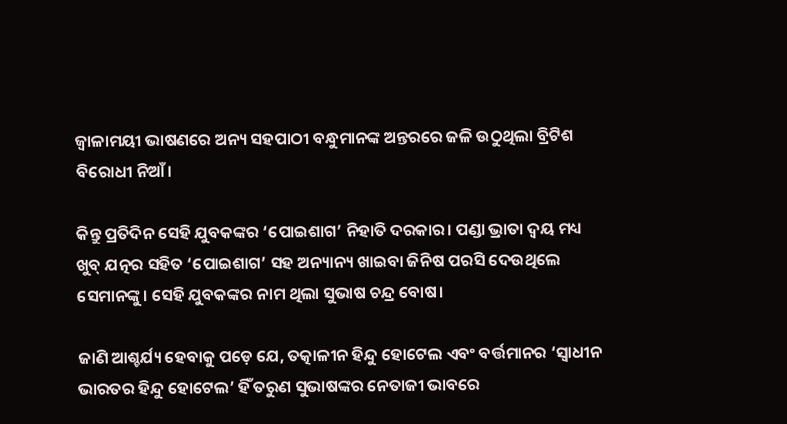ଜ୍ବାଳାମୟୀ ଭାଷଣରେ ଅନ୍ୟ ସହପାଠୀ ବନ୍ଧୁମାନଙ୍କ ଅନ୍ତରରେ ଜଳି ଉଠୁଥିଲା ବ୍ରିଟିଶ ବିରୋଧୀ ନିଆଁ।

କିନ୍ତୁ ପ୍ରତିଦିନ ସେହି ଯୁବକଙ୍କର ‘ପୋଇଶାଗ’ ନିହାତି ଦରକାର। ପଣ୍ଡା ଭ୍ରାତା ଦ୍ବୟ ମଧ୍ୟ ଖୁବ୍ ଯତ୍ନର ସହିତ ‘ପୋଇଶାଗ’ ସହ ଅନ୍ୟାନ୍ୟ ଖାଇବା ଜିନିଷ ପରସି ଦେଉଥିଲେ ସେମାନଙ୍କୁ। ସେହି ଯୁବକଙ୍କର ନାମ ଥିଲା ସୁଭାଷ ଚନ୍ଦ୍ର ବୋଷ।

ଜାଣି ଆଶ୍ଚର୍ଯ୍ୟ ହେବାକୁ ପଡ଼େ ଯେ, ତତ୍କାଳୀନ ହିନ୍ଦୁ ହୋଟେଲ ଏବଂ ବର୍ତ୍ତମାନର ‘ସ୍ବାଧୀନ ଭାରତର ହିନ୍ଦୁ ହୋଟେଲ’ ହିଁ ତରୁଣ ସୁଭାଷଙ୍କର ନେତାଜୀ ଭାବରେ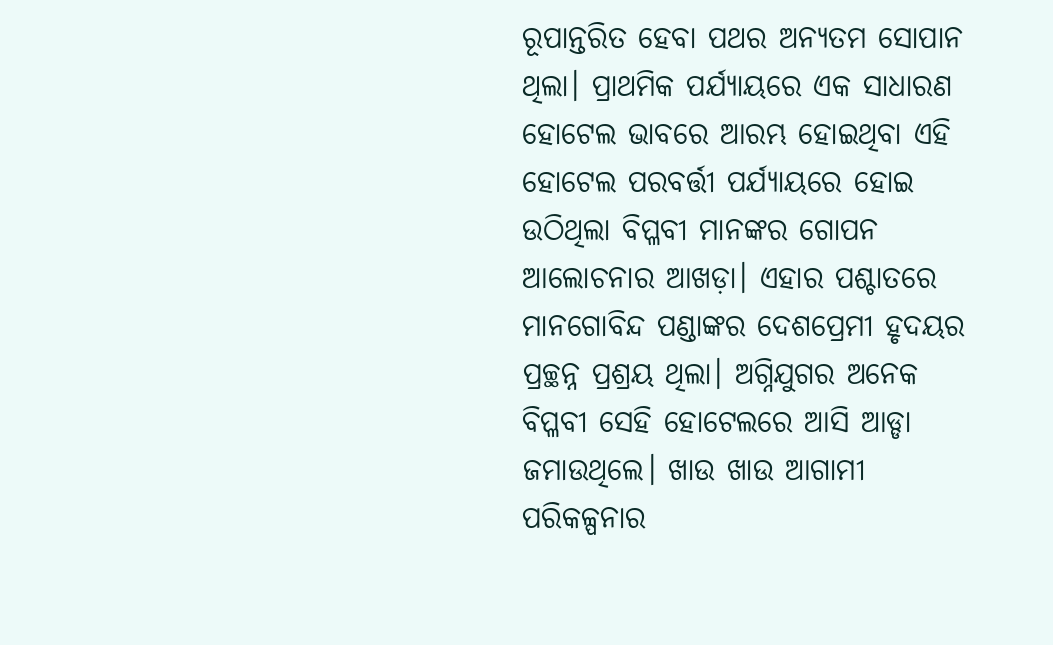ରୂପାନ୍ତରିତ ହେବା ପଥର ଅନ୍ୟତମ ସୋପାନ ଥିଲା। ପ୍ରାଥମିକ ପର୍ଯ୍ୟାୟରେ ଏକ ସାଧାରଣ ହୋଟେଲ ଭାବରେ ଆରମ୍ଭ ହୋଇଥିବା ଏହି ହୋଟେଲ ପରବର୍ତ୍ତୀ ପର୍ଯ୍ୟାୟରେ ହୋଇ ଉଠିଥିଲା ବିପ୍ଳବୀ ମାନଙ୍କର ଗୋପନ ଆଲୋଚନାର ଆଖଡ଼ା। ଏହାର ପଶ୍ଚାତରେ ମାନଗୋବିନ୍ଦ ପଣ୍ଡାଙ୍କର ଦେଶପ୍ରେମୀ ହୃଦୟର ପ୍ରଚ୍ଛନ୍ନ ପ୍ରଶ୍ରୟ ଥିଲା। ଅଗ୍ନିଯୁଗର ଅନେକ ବିପ୍ଳବୀ ସେହି ହୋଟେଲରେ ଆସି ଆଡ୍ଡା ଜମାଉଥିଲେ। ଖାଉ ଖାଉ ଆଗାମୀ ପରିକଳ୍ପନାର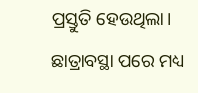ପ୍ରସ୍ତୁତି ହେଉଥିଲା। ଛାତ୍ରାବସ୍ଥା ପରେ ମଧ୍ୟ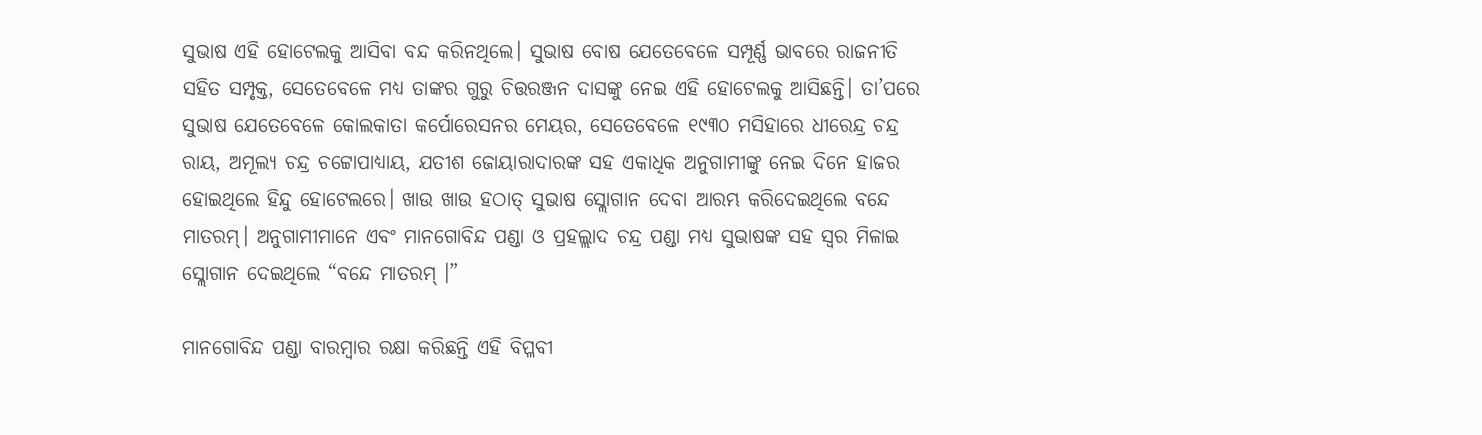ସୁଭାଷ ଏହି ହୋଟେଲକୁ ଆସିବା ବନ୍ଦ କରିନଥିଲେ। ସୁଭାଷ ବୋଷ ଯେତେବେଳେ ସମ୍ପୂର୍ଣ୍ଣ ଭାବରେ ରାଜନୀତି ସହିତ ସମ୍ପୃକ୍ତ, ସେତେବେଳେ ମଧ୍ୟ ତାଙ୍କର ଗୁରୁ ଚିତ୍ତରଞ୍ଜନ ଦାସଙ୍କୁ ନେଇ ଏହି ହୋଟେଲକୁ ଆସିଛନ୍ତି। ତା’ପରେ ସୁଭାଷ ଯେତେବେଳେ କୋଲକାତା କର୍ପୋରେସନର ମେୟର, ସେତେବେଳେ ୧୯୩୦ ମସିହାରେ ଧୀରେନ୍ଦ୍ର ଚନ୍ଦ୍ର ରାୟ, ଅମୂଲ୍ୟ ଚନ୍ଦ୍ର ଚଟ୍ଟୋପାଧ୍ୟାୟ, ଯତୀଶ ଜୋୟାରାଦାରଙ୍କ ସହ ଏକାଧିକ ଅନୁଗାମୀଙ୍କୁ ନେଇ ଦିନେ ହାଜର ହୋଇଥିଲେ ହିନ୍ଦୁ ହୋଟେଲରେ। ଖାଉ ଖାଉ ହଠାତ୍ ସୁଭାଷ ସ୍ଲୋଗାନ ଦେବା ଆରମ୍ଭ କରିଦେଇଥିଲେ ବନ୍ଦେ ମାତରମ୍। ଅନୁଗାମୀମାନେ ଏବଂ ମାନଗୋବିନ୍ଦ ପଣ୍ଡା ଓ ପ୍ରହଲ୍ଲାଦ ଚନ୍ଦ୍ର ପଣ୍ଡା ମଧ୍ୟ ସୁଭାଷଙ୍କ ସହ ସ୍ବର ମିଳାଇ ସ୍ଲୋଗାନ ଦେଇଥିଲେ “ବନ୍ଦେ ମାତରମ୍ ।”

ମାନଗୋବିନ୍ଦ ପଣ୍ଡା ବାରମ୍ବାର ରକ୍ଷା କରିଛନ୍ତି ଏହି ବିପ୍ଳବୀ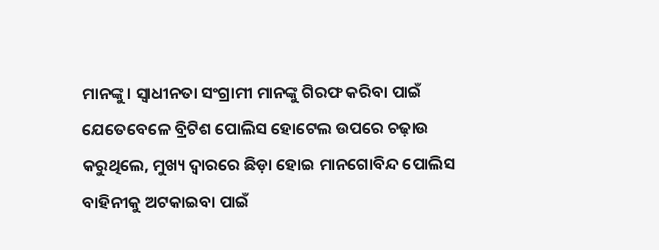ମାନଙ୍କୁ। ସ୍ବାଧୀନତା ସଂଗ୍ରାମୀ ମାନଙ୍କୁ ଗିରଫ କରିବା ପାଇଁ ଯେତେବେଳେ ବ୍ରିଟିଶ ପୋଲିସ ହୋଟେଲ ଉପରେ ଚଢ଼ାଉ କରୁଥିଲେ, ମୁଖ୍ୟ ଦ୍ଵାରରେ ଛିଡ଼ା ହୋଇ ମାନଗୋବିନ୍ଦ ପୋଲିସ ବାହିନୀକୁ ଅଟକାଇବା ପାଇଁ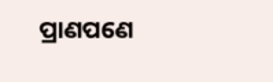ପ୍ରାଣପଣେ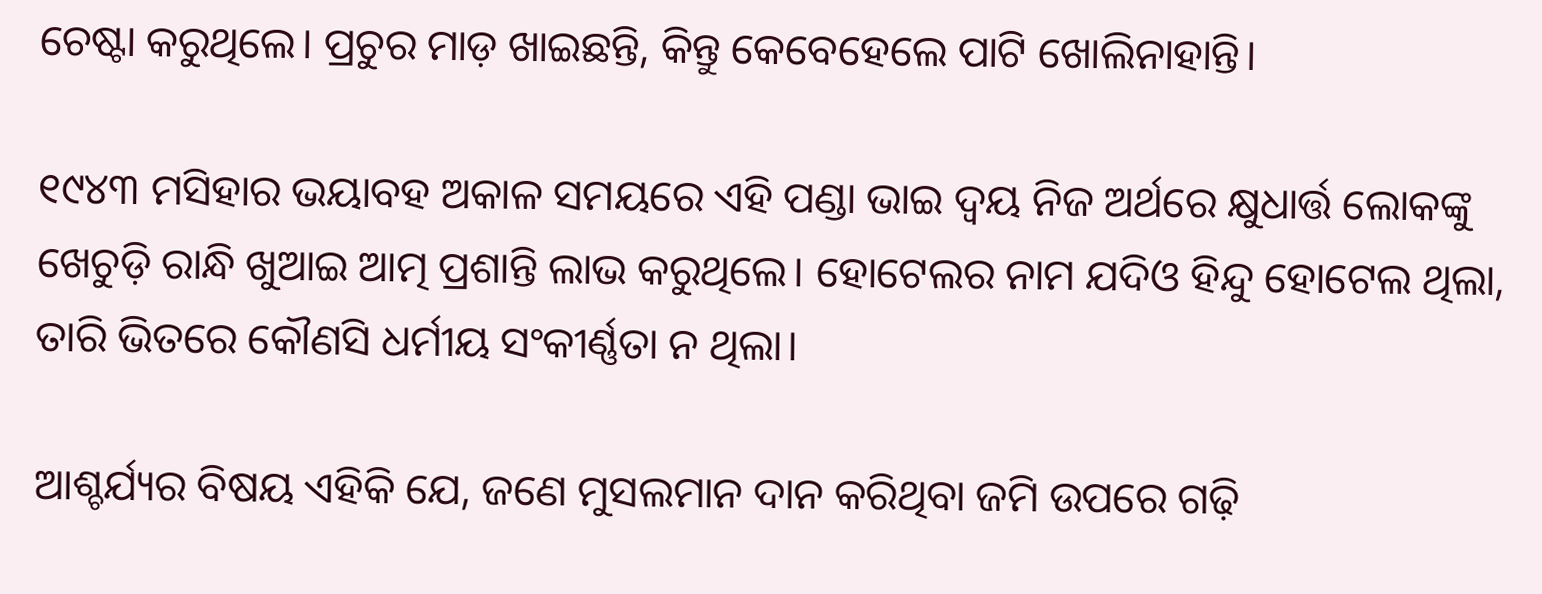ଚେଷ୍ଟା କରୁଥିଲେ। ପ୍ରଚୁର ମାଡ଼ ଖାଇଛନ୍ତି, କିନ୍ତୁ କେବେହେଲେ ପାଟି ଖୋଲିନାହାନ୍ତି।

୧୯୪୩ ମସିହାର ଭୟାବହ ଅକାଳ ସମୟରେ ଏହି ପଣ୍ଡା ଭାଇ ଦ୍ବୟ ନିଜ ଅର୍ଥରେ କ୍ଷୁଧାର୍ତ୍ତ ଲୋକଙ୍କୁ ଖେଚୁଡ଼ି ରାନ୍ଧି ଖୁଆଇ ଆତ୍ମ ପ୍ରଶାନ୍ତି ଲାଭ କରୁଥିଲେ। ହୋଟେଲର ନାମ ଯଦିଓ ହିନ୍ଦୁ ହୋଟେଲ ଥିଲା, ତାରି ଭିତରେ କୌଣସି ଧର୍ମୀୟ ସଂକୀର୍ଣ୍ଣତା ନ ଥିଲା।

ଆଶ୍ଚର୍ଯ୍ୟର ବିଷୟ ଏହିକି ଯେ, ଜଣେ ମୁସଲମାନ ଦାନ କରିଥିବା ଜମି ଉପରେ ଗଢ଼ି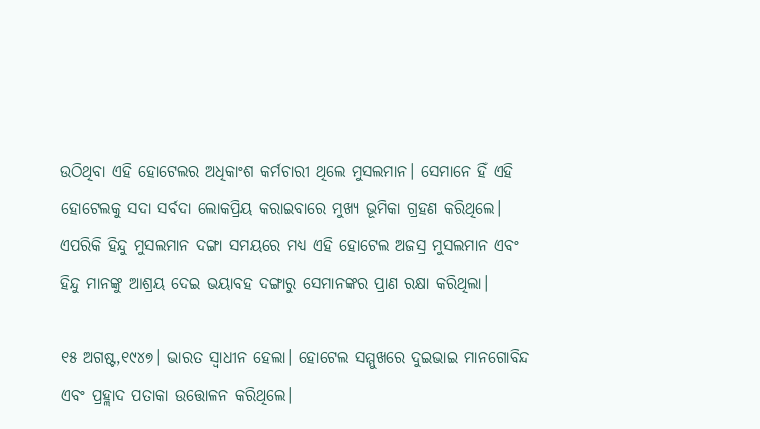ଉଠିଥିବା ଏହି ହୋଟେଲର ଅଧିକାଂଶ କର୍ମଚାରୀ ଥିଲେ ମୁସଲମାନ। ସେମାନେ ହିଁ ଏହି ହୋଟେଲକୁ ସଦା ସର୍ବଦା ଲୋକପ୍ରିୟ କରାଇବାରେ ମୁଖ୍ୟ ଭୂମିକା ଗ୍ରହଣ କରିଥିଲେ। ଏପରିକି ହିନ୍ଦୁ ମୁସଲମାନ ଦଙ୍ଗା ସମୟରେ ମଧ୍ୟ ଏହି ହୋଟେଲ ଅଜସ୍ର ମୁସଲମାନ ଏବଂ ହିନ୍ଦୁ ମାନଙ୍କୁ ଆଶ୍ରୟ ଦେଇ ଭୟାବହ ଦଙ୍ଗାରୁ ସେମାନଙ୍କର ପ୍ରାଣ ରକ୍ଷା କରିଥିଲା।

୧୫ ଅଗଷ୍ଟ,୧୯୪୭। ଭାରତ ସ୍ବାଧୀନ ହେଲା। ହୋଟେଲ ସମ୍ମୁଖରେ ଦୁଇଭାଇ ମାନଗୋବିନ୍ଦ ଏବଂ ପ୍ରହ୍ଲାଦ ପତାକା ଉତ୍ତୋଳନ କରିଥିଲେ।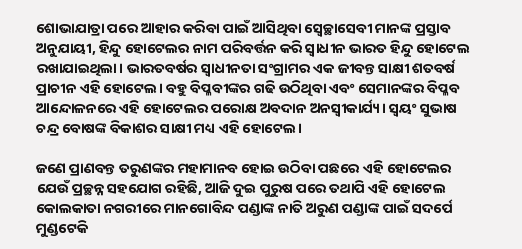ଶୋଭାଯାତ୍ରା ପରେ ଆହାର କରିବା ପାଇଁ ଆସିଥିବା ସ୍ବେଚ୍ଛାସେବୀ ମାନଙ୍କ ପ୍ରସ୍ତାବ ଅନୁଯାୟୀ, ହିନ୍ଦୁ ହୋଟେଲର ନାମ ପରିବର୍ତ୍ତନ କରି ସ୍ବାଧୀନ ଭାରତ ହିନ୍ଦୁ ହୋଟେଲ ରଖାଯାଇଥିଲା। ଭାରତବର୍ଷର ସ୍ବାଧୀନତା ସଂଗ୍ରାମର ଏକ ଜୀବନ୍ତ ସାକ୍ଷୀ ଶତବର୍ଷ ପ୍ରାଚୀନ ଏହି ହୋଟେଲ। ବହୁ ବିପ୍ଳବୀଙ୍କର ଗଢି ଉଠିଥିବା ଏବଂ ସେମାନଙ୍କର ବିପ୍ଳବ ଆନ୍ଦୋଳନରେ ଏହି ହୋଟେଲର ପରୋକ୍ଷ ଅବଦାନ ଅନସ୍ବୀକାର୍ଯ୍ୟ। ସ୍ବୟଂ ସୁଭାଷ ଚନ୍ଦ୍ର ବୋଷଙ୍କ ବିକାଶର ସାକ୍ଷୀ ମଧ୍ୟ ଏହି ହୋଟେଲ।

ଜଣେ ପ୍ରାଣବନ୍ତ ତରୁଣଙ୍କର ମହାମାନବ ହୋଇ ଉଠିବା ପଛରେ ଏହି ହୋଟେଲର ଯେଉଁ ପ୍ରଚ୍ଛନ୍ନ ସହଯୋଗ ରହିଛି, ଆଜି ଦୁଇ ପୁରୁଷ ପରେ ତଥାପି ଏହି ହୋଟେଲ କୋଲକାତା ନଗରୀରେ ମାନଗୋବିନ୍ଦ ପଣ୍ଡାଙ୍କ ନାତି ଅରୁଣ ପଣ୍ଡାଙ୍କ ପାଇଁ ସଦର୍ପେ ମୁଣ୍ଡଟେକି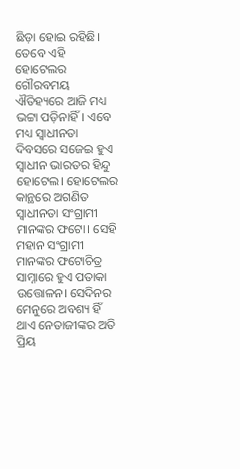ଛିଡ଼ା ହୋଇ ରହିଛି। ତେବେ ଏହି ହୋଟେଲର ଗୌରବମୟ ଐତିହ୍ୟରେ ଆଜି ମଧ୍ୟ ଭଟ୍ଟା ପଡ଼ିନାହିଁ। ଏବେ ମଧ୍ୟ ସ୍ବାଧୀନତା ଦିବସରେ ସଜେଇ ହୁଏ ସ୍ବାଧୀନ ଭାରତର ହିନ୍ଦୁ ହୋଟେଲ। ହୋଟେଲର କାନ୍ଥରେ ଅଗଣିତ ସ୍ବାଧୀନତା ସଂଗ୍ରାମୀ ମାନଙ୍କର ଫଟୋ। ସେହି ମହାନ ସଂଗ୍ରାମୀ ମାନଙ୍କର ଫଟୋଚିତ୍ର ସାମ୍ନାରେ ହୁଏ ପତାକା ଉତ୍ତୋଳନ। ସେଦିନର ମେନୁରେ ଅବଶ୍ୟ ହିଁ ଥାଏ ନେତାଜୀଙ୍କର ଅତି ପ୍ରିୟ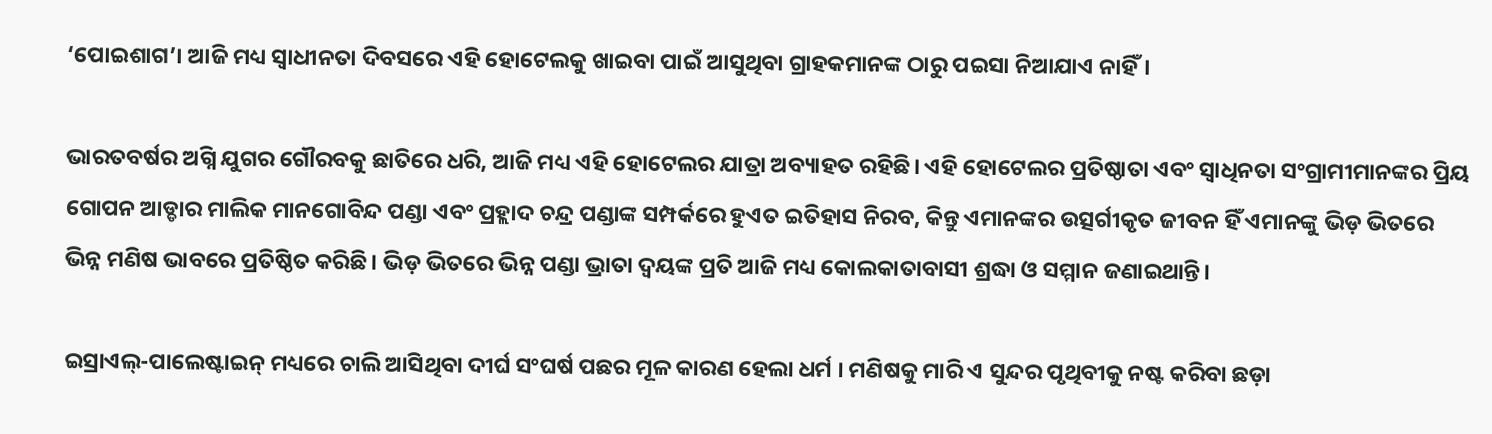‘ପୋଇଶାଗ’। ଆଜି ମଧ୍ୟ ସ୍ବାଧୀନତା ଦିବସରେ ଏହି ହୋଟେଲକୁ ଖାଇବା ପାଇଁ ଆସୁଥିବା ଗ୍ରାହକମାନଙ୍କ ଠାରୁ ପଇସା ନିଆଯାଏ ନାହିଁ।

ଭାରତବର୍ଷର ଅଗ୍ନି ଯୁଗର ଗୌରବକୁ ଛାତିରେ ଧରି, ଆଜି ମଧ୍ୟ ଏହି ହୋଟେଲର ଯାତ୍ରା ଅବ୍ୟାହତ ରହିଛି। ଏହି ହୋଟେଲର ପ୍ରତିଷ୍ଠାତା ଏବଂ ସ୍ବାଧିନତା ସଂଗ୍ରାମୀମାନଙ୍କର ପ୍ରିୟ ଗୋପନ ଆଡ୍ଡାର ମାଲିକ ମାନଗୋବିନ୍ଦ ପଣ୍ଡା ଏବଂ ପ୍ରହ୍ଲାଦ ଚନ୍ଦ୍ର ପଣ୍ଡାଙ୍କ ସମ୍ପର୍କରେ ହୁଏତ ଇତିହାସ ନିରବ, କିନ୍ତୁ ଏମାନଙ୍କର ଉତ୍ସର୍ଗୀକୃତ ଜୀବନ ହିଁ ଏମାନଙ୍କୁ ଭିଡ଼ ଭିତରେ ଭିନ୍ନ ମଣିଷ ଭାବରେ ପ୍ରତିଷ୍ଠିତ କରିଛି। ଭିଡ଼ ଭିତରେ ଭିନ୍ନ ପଣ୍ଡା ଭ୍ରାତା ଦ୍ବୟଙ୍କ ପ୍ରତି ଆଜି ମଧ୍ୟ କୋଲକାତାବାସୀ ଶ୍ରଦ୍ଧା ଓ ସମ୍ମାନ ଜଣାଇଥାନ୍ତି।

ଇସ୍ରାଏଲ୍-ପାଲେଷ୍ଟାଇନ୍ ମଧ୍ୟରେ ଚାଲି ଆସିଥିବା ଦୀର୍ଘ ସଂଘର୍ଷ ପଛର ମୂଳ କାରଣ ହେଲା ଧର୍ମ । ମଣିଷକୁ ମାରି ଏ ସୁନ୍ଦର ପୃଥିବୀକୁ ନଷ୍ଟ କରିବା ଛଡ଼ା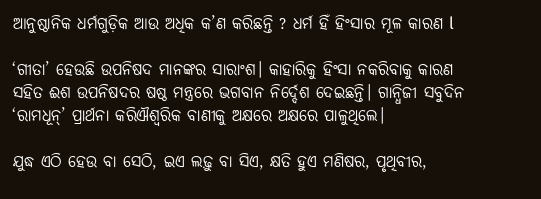ଆନୁଷ୍ଠାନିକ ଧର୍ମଗୁଡ଼ିକ ଆଉ ଅଧିକ କ’ଣ କରିଛନ୍ତି ? ଧର୍ମ ହିଁ ହିଂସାର ମୂଳ କାରଣ l

‘ଗୀତା’ ହେଉଛି ଉପନିଷଦ ମାନଙ୍କର ସାରାଂଶ। କାହାରିକୁ ହିଂସା ନକରିବାକୁ କାରଣ ସହିତ ଈଶ ଉପନିଷଦର ଷଷ୍ଠ ମନ୍ତ୍ରରେ ଭଗବାନ ନିର୍ଦ୍ଦେଶ ଦେଇଛନ୍ତି। ଗାନ୍ଧିଜୀ ସବୁଦିନ ‘ରାମଧୂନ୍’ ପ୍ରାର୍ଥନା କରିଐଶ୍ଵରିକ ବାଣୀକୁ ଅକ୍ଷରେ ଅକ୍ଷରେ ପାଳୁଥିଲେ।

ଯୁଦ୍ଧ ଏଠି ହେଉ ବା ସେଠି, ଇଏ ଲଢ଼ୁ ବା ସିଏ, କ୍ଷତି ହୁଏ ମଣିଷର, ପୃଥିବୀର,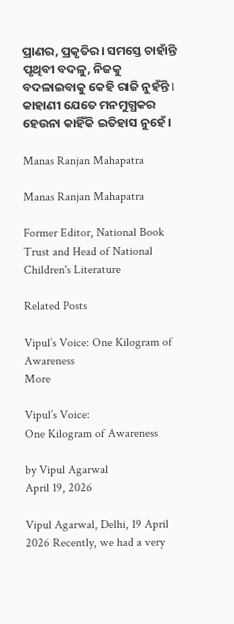ପ୍ରାଣର, ପ୍ରକୃତିର। ସମସ୍ତେ ଚାହାଁନ୍ତି ପୃଥିବୀ ବଦଳୁ, ନିଜକୁ ବଦଳାଇବାକୁ କେହି ରାଜି ନୁହଁନ୍ତି l କାହାଣୀ ଯେତେ ମନମୁଗ୍ଧକର ହେଉନା କାହିଁକି ଇତିହାସ ନୁହେଁ ।

Manas Ranjan Mahapatra

Manas Ranjan Mahapatra

Former Editor, National Book Trust and Head of National Children's Literature

Related Posts

Vipul’s Voice: One Kilogram of Awareness
More

Vipul’s Voice:
One Kilogram of Awareness

by Vipul Agarwal
April 19, 2026

Vipul Agarwal, Delhi, 19 April 2026 Recently, we had a very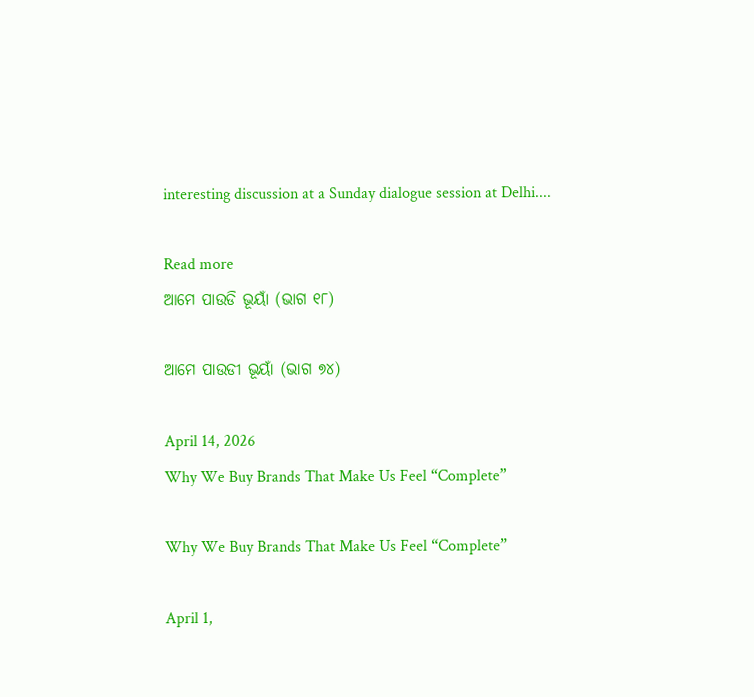interesting discussion at a Sunday dialogue session at Delhi....

Read more
ଆମେ ପାଉଡି ଭୂୟାଁ (ଭାଗ ୧୮)

ଆମେ ପାଉଡୀ ଭୂୟାଁ (ଭାଗ ୭୪)

April 14, 2026
Why We Buy Brands That Make Us Feel “Complete”

Why We Buy Brands That Make Us Feel “Complete”

April 1,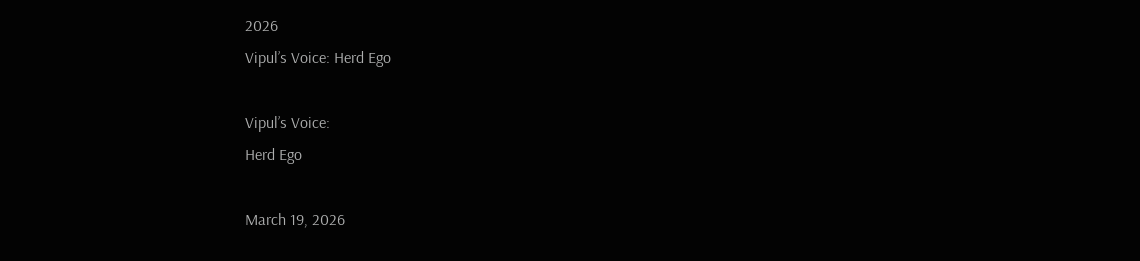2026
Vipul’s Voice: Herd Ego

Vipul’s Voice:
Herd Ego

March 19, 2026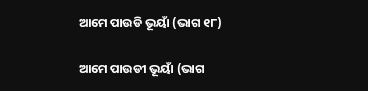ଆମେ ପାଉଡି ଭୂୟାଁ (ଭାଗ ୧୮)

ଆମେ ପାଉଡୀ ଭୂୟାଁ (ଭାଗ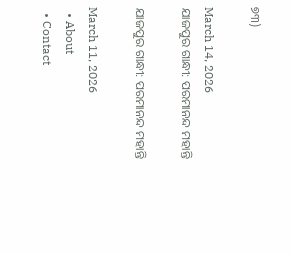୭୩)

March 14, 2026
ଯାଜପୁର ଗାନ୍ଧୀ: ପରମାନନ୍ଦ ମହାନ୍ତି

ଯାଜପୁର ଗାନ୍ଧୀ: ପରମାନନ୍ଦ ମହାନ୍ତି

March 11, 2026
  • About
  • Contact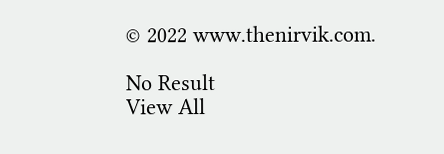© 2022 www.thenirvik.com.

No Result
View All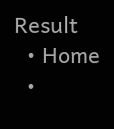Result
  • Home
  •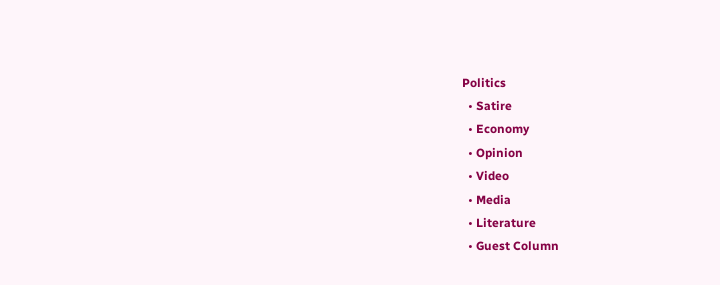Politics
  • Satire
  • Economy
  • Opinion
  • Video
  • Media
  • Literature
  • Guest Column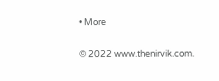• More

© 2022 www.thenirvik.com.